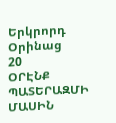Երկրորդ Օրինաց
20
ՕՐԷՆՔ ՊԱՏԵՐԱԶՄԻ ՄԱՍԻՆ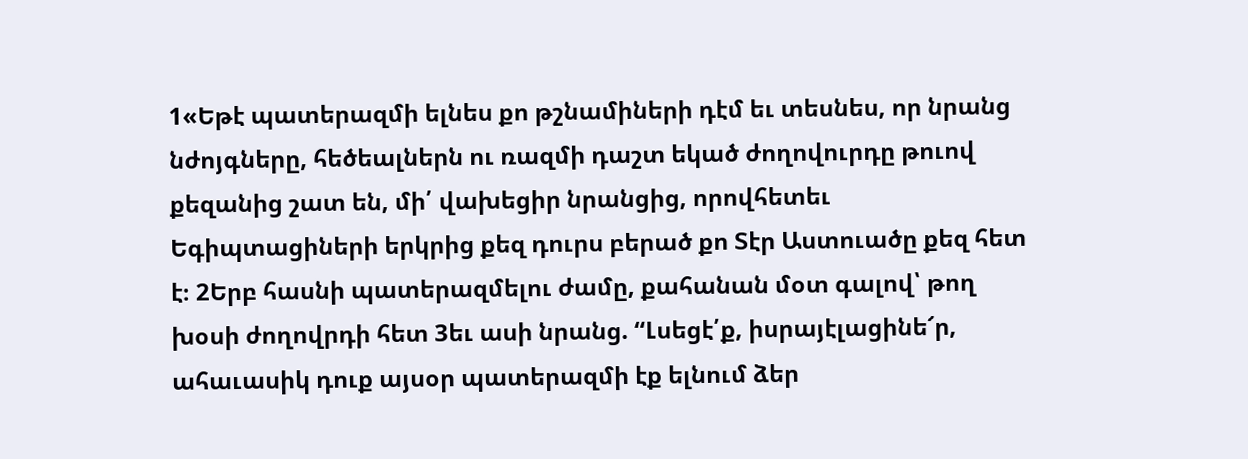1«Եթէ պատերազմի ելնես քո թշնամիների դէմ եւ տեսնես, որ նրանց նժոյգները, հեծեալներն ու ռազմի դաշտ եկած ժողովուրդը թուով քեզանից շատ են, մի՛ վախեցիր նրանցից, որովհետեւ Եգիպտացիների երկրից քեզ դուրս բերած քո Տէր Աստուածը քեզ հետ է։ 2Երբ հասնի պատերազմելու ժամը, քահանան մօտ գալով՝ թող խօսի ժողովրդի հետ 3եւ ասի նրանց. “Լսեցէ՛ք, իսրայէլացինե՜ր, ահաւասիկ դուք այսօր պատերազմի էք ելնում ձեր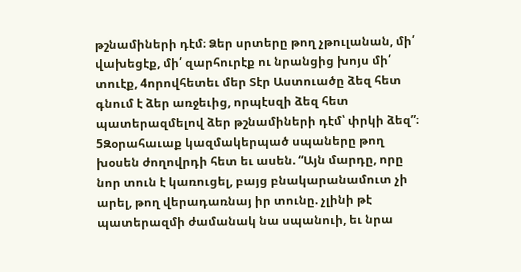թշնամիների դէմ։ Ձեր սրտերը թող չթուլանան, մի՛ վախեցէք, մի՛ զարհուրէք ու նրանցից խոյս մի՛ տուէք, 4որովհետեւ մեր Տէր Աստուածը ձեզ հետ գնում է ձեր առջեւից, որպէսզի ձեզ հետ պատերազմելով ձեր թշնամիների դէմ՝ փրկի ձեզ”։ 5Զօրահաւաք կազմակերպած սպաները թող խօսեն ժողովրդի հետ եւ ասեն. “Այն մարդը, որը նոր տուն է կառուցել, բայց բնակարանամուտ չի արել, թող վերադառնայ իր տունը. չլինի թէ պատերազմի ժամանակ նա սպանուի, եւ նրա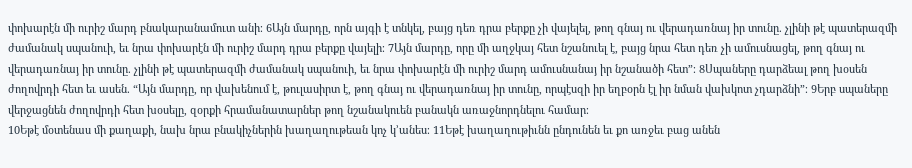փոխարէն մի ուրիշ մարդ բնակարանամուտ անի։ 6Այն մարդը, որն այգի է տնկել, բայց դեռ դրա բերքը չի վայելել, թող գնայ ու վերադառնայ իր տունը. չլինի թէ պատերազմի ժամանակ սպանուի, եւ նրա փոխարէն մի ուրիշ մարդ դրա բերքը վայելի։ 7Այն մարդը, որը մի աղջկայ հետ նշանուել է, բայց նրա հետ դեռ չի ամուսնացել, թող գնայ ու վերադառնայ իր տունը. չլինի թէ պատերազմի ժամանակ սպանուի, եւ նրա փոխարէն մի ուրիշ մարդ ամուսնանայ իր նշանածի հետ”։ 8Սպաները դարձեալ թող խօսեն ժողովրդի հետ եւ ասեն. “Այն մարդը, որ վախենում է, թուլասիրտ է, թող գնայ ու վերադառնայ իր տունը, որպէսզի իր եղբօրն էլ իր նման վախկոտ չդարձնի”։ 9Երբ սպաները վերջացնեն ժողովրդի հետ խօսելը, զօրքի հրամանատարներ թող նշանակուեն բանակն առաջնորդնելու համար։
10Եթէ մօտենաս մի քաղաքի, նախ նրա բնակիչներին խաղաղութեան կոչ կ’անես։ 11Եթէ խաղաղութիւնն ընդունեն եւ քո առջեւ բաց անեն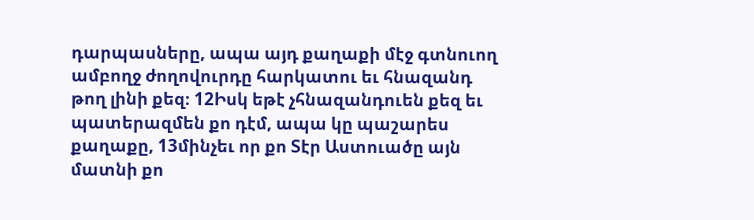դարպասները, ապա այդ քաղաքի մէջ գտնուող ամբողջ ժողովուրդը հարկատու եւ հնազանդ թող լինի քեզ։ 12Իսկ եթէ չհնազանդուեն քեզ եւ պատերազմեն քո դէմ, ապա կը պաշարես քաղաքը, 13մինչեւ որ քո Տէր Աստուածը այն մատնի քո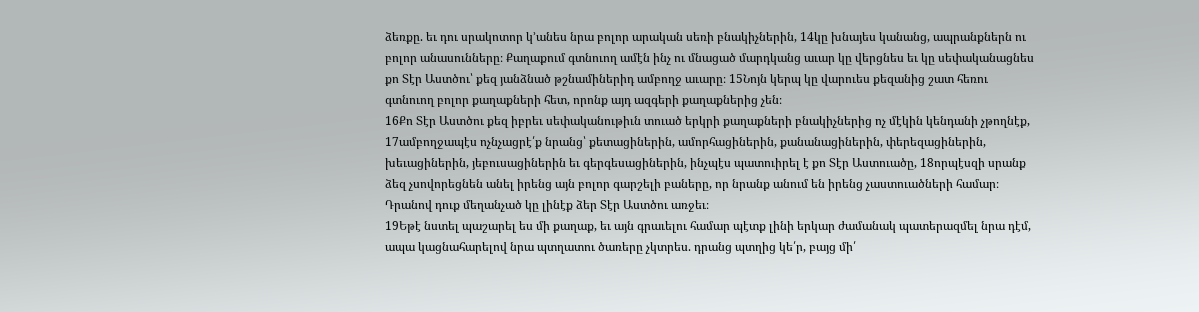ձեռքը. եւ դու սրակոտոր կ’անես նրա բոլոր արական սեռի բնակիչներին, 14կը խնայես կանանց, ապրանքներն ու բոլոր անասունները։ Քաղաքում գտնուող ամէն ինչ ու մնացած մարդկանց աւար կը վերցնես եւ կը սեփականացնես քո Տէր Աստծու՝ քեզ յանձնած թշնամիներիդ ամբողջ աւարը։ 15Նոյն կերպ կը վարուես քեզանից շատ հեռու գտնուող բոլոր քաղաքների հետ, որոնք այդ ազգերի քաղաքներից չեն։
16Քո Տէր Աստծու քեզ իբրեւ սեփականութիւն տուած երկրի քաղաքների բնակիչներից ոչ մէկին կենդանի չթողնէք, 17ամբողջապէս ոչնչացրէ՛ք նրանց՝ քետացիներին, ամորհացիներին, քանանացիներին, փերեզացիներին, խեւացիներին, յեբուսացիներին եւ գերգեսացիներին, ինչպէս պատուիրել է քո Տէր Աստուածը, 18որպէսզի սրանք ձեզ չսովորեցնեն անել իրենց այն բոլոր գարշելի բաները, որ նրանք անում են իրենց չաստուածների համար։ Դրանով դուք մեղանչած կը լինէք ձեր Տէր Աստծու առջեւ։
19Եթէ նստել պաշարել ես մի քաղաք, եւ այն գրաւելու համար պէտք լինի երկար ժամանակ պատերազմել նրա դէմ, ապա կացնահարելով նրա պտղատու ծառերը չկտրես. դրանց պտղից կե՛ր, բայց մի՛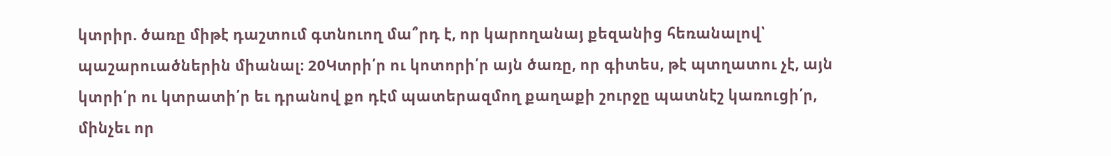կտրիր. ծառը միթէ դաշտում գտնուող մա՞րդ է, որ կարողանայ քեզանից հեռանալով՝ պաշարուածներին միանալ։ 20Կտրի՛ր ու կոտորի՛ր այն ծառը, որ գիտես, թէ պտղատու չէ, այն կտրի՛ր ու կտրատի՛ր եւ դրանով քո դէմ պատերազմող քաղաքի շուրջը պատնէշ կառուցի՛ր, մինչեւ որ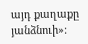այդ քաղաքը յանձնուի»։